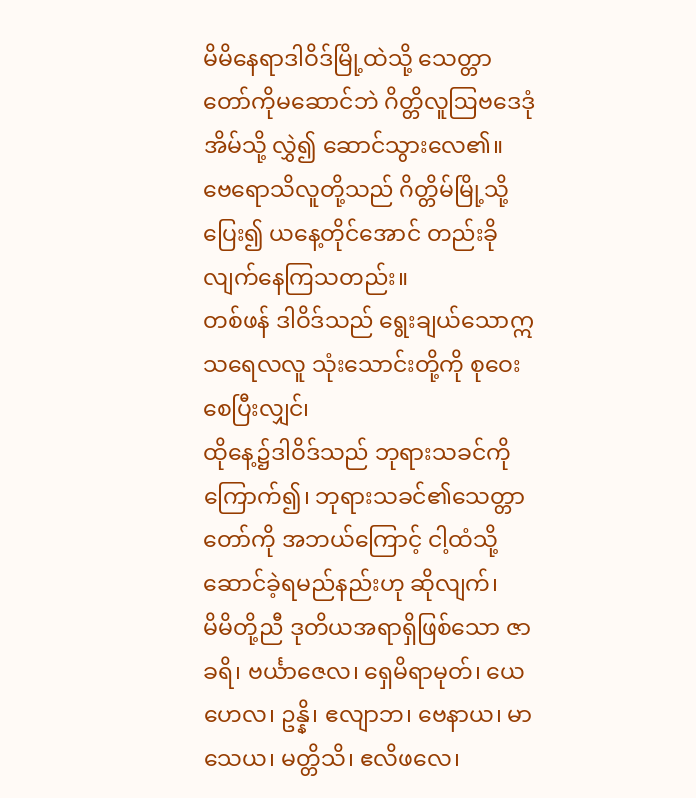မိမိနေရာဒါဝိဒ်မြို့ထဲသို့ သေတ္တာတော်ကိုမဆောင်ဘဲ ဂိတ္တိလူဩဗဒေဒုံအိမ်သို့ လွှဲ၍ ဆောင်သွားလေ၏။
ဗေရောသိလူတို့သည် ဂိတ္တိမ်မြို့သို့ပြေး၍ ယနေ့တိုင်အောင် တည်းခိုလျက်နေကြသတည်း။
တစ်ဖန် ဒါဝိဒ်သည် ရွေးချယ်သောဣသရေလလူ သုံးသောင်းတို့ကို စုဝေးစေပြီးလျှင်၊
ထိုနေ့၌ဒါဝိဒ်သည် ဘုရားသခင်ကိုကြောက်၍၊ ဘုရားသခင်၏သေတ္တာတော်ကို အဘယ်ကြောင့် ငါ့ထံသို့ ဆောင်ခဲ့ရမည်နည်းဟု ဆိုလျက်၊
မိမိတို့ညီ ဒုတိယအရာရှိဖြစ်သော ဇာခရိ၊ ဗင်္ယာဇေလ၊ ရှေမိရာမုတ်၊ ယေဟေလ၊ ဥန္နိ၊ ဧလျာဘ၊ ဗေနာယ၊ မာသေယ၊ မတ္တိသိ၊ ဧလိဖလေ၊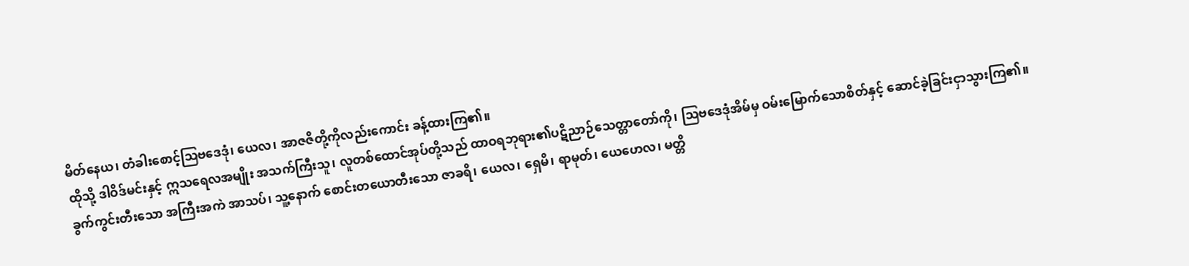မိတ်နေယ၊ တံခါးစောင့်ဩဗဒေဒုံ၊ ယေလ၊ အာဇဇိတို့ကိုလည်းကောင်း ခန့်ထားကြ၏။
ထိုသို့ ဒါဝိဒ်မင်းနှင့် ဣသရေလအမျိုး အသက်ကြီးသူ၊ လူတစ်ထောင်အုပ်တို့သည် ထာဝရဘုရား၏ပဋိညာဉ်သေတ္တာတော်ကို၊ ဩဗဒေဒုံအိမ်မှ ဝမ်းမြောက်သောစိတ်နှင့် ဆောင်ခဲ့ခြင်းငှာသွားကြ၏။
ခွက်ကွင်းတီးသော အကြီးအကဲ အာသပ်၊ သူ့နောက် စောင်းတယောတီးသော ဇာခရိ၊ ယေလ၊ ရှေမိ၊ ရာမုတ်၊ ယေဟေလ၊ မတ္တိ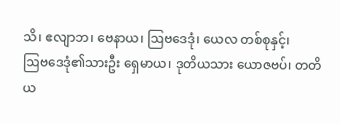သိ၊ ဧလျာဘ၊ ဗေနာယ၊ ဩဗဒေဒုံ၊ ယေလ တစ်စုနှင့်၊
ဩဗဒေဒုံ၏သားဦး ရှေမာယ၊ ဒုတိယသား ယောဇဗပ်၊ တတိယ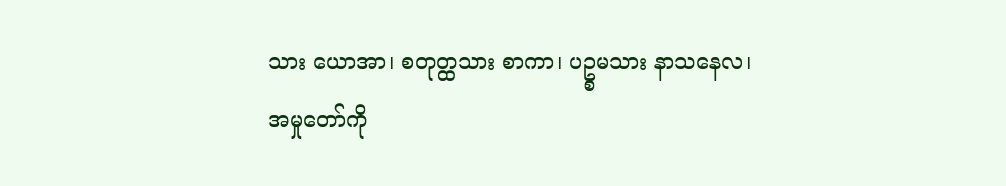သား ယောအာ၊ စတုတ္ထသား စာကာ၊ ပဥ္စမသား နာသနေလ၊
အမှုတော်ကို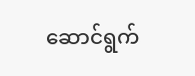ဆောင်ရွက်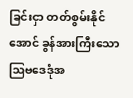ခြင်းငှာ တတ်စွမ်းနိုင်အောင် ခွန်အားကြီးသော ဩဗဒေဒုံအ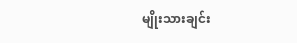မျိုးသားချင်း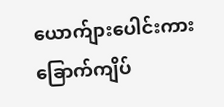ယောက်ျားပေါင်းကား ခြောက်ကျိပ်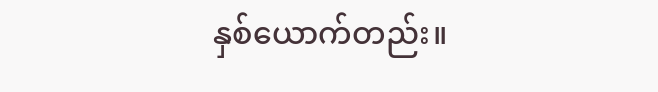နှစ်ယောက်တည်း။